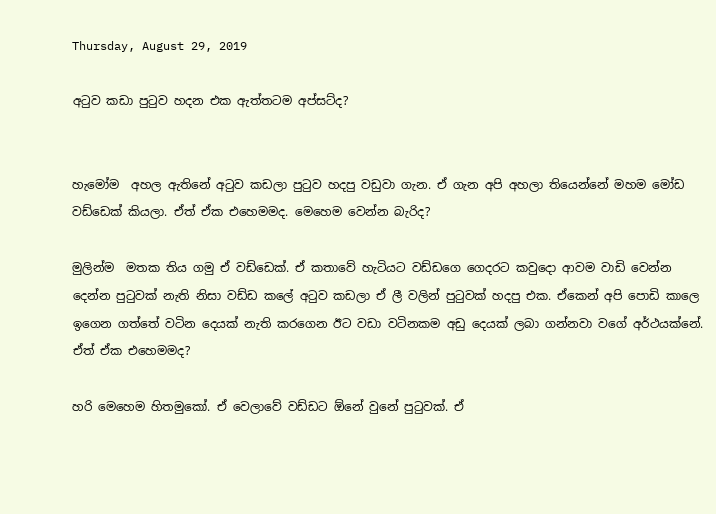Thursday, August 29, 2019

අටුව කඩා පුටුව හදන එක ඇත්තටම අප්සට්ද?


හැමෝම  අහල ඇතිනේ අටුව කඩලා පුටුව හදපු වඩුවා ගැන. ඒ ගැන අපි අහලා තියෙන්නේ මහම මෝඩ වඩ්ඩෙක් කියලා. ඒත් ඒක එහෙමමද. මෙහෙම වෙන්න බැරිද?

මුලින්ම  මතක තිය ගමු ඒ වඩ්ඩෙක්. ඒ කතාවේ හැටියට වඩ්ඩගෙ ගෙදරට කවුදො ආවම වාඩි වෙන්න දෙන්න පුටුවක් නැති නිසා වඩ්ඩ කලේ අටුව කඩලා ඒ ලී වලින් පුටුවක් හදපු එක. ඒකෙන් අපි පොඩි කාලෙ ඉගෙන ගත්තේ වටින දෙයක් නැති කරගෙන ඊට වඩා වටිනකම අඩු දෙයක් ලබා ගන්නවා වගේ අර්ථයක්නේ. ඒත් ඒක එහෙමමද?

හරි මෙහෙම හිතමුකෝ. ඒ වෙලාවේ වඩ්ඩට ඕනේ වුනේ පුටුවක්. ඒ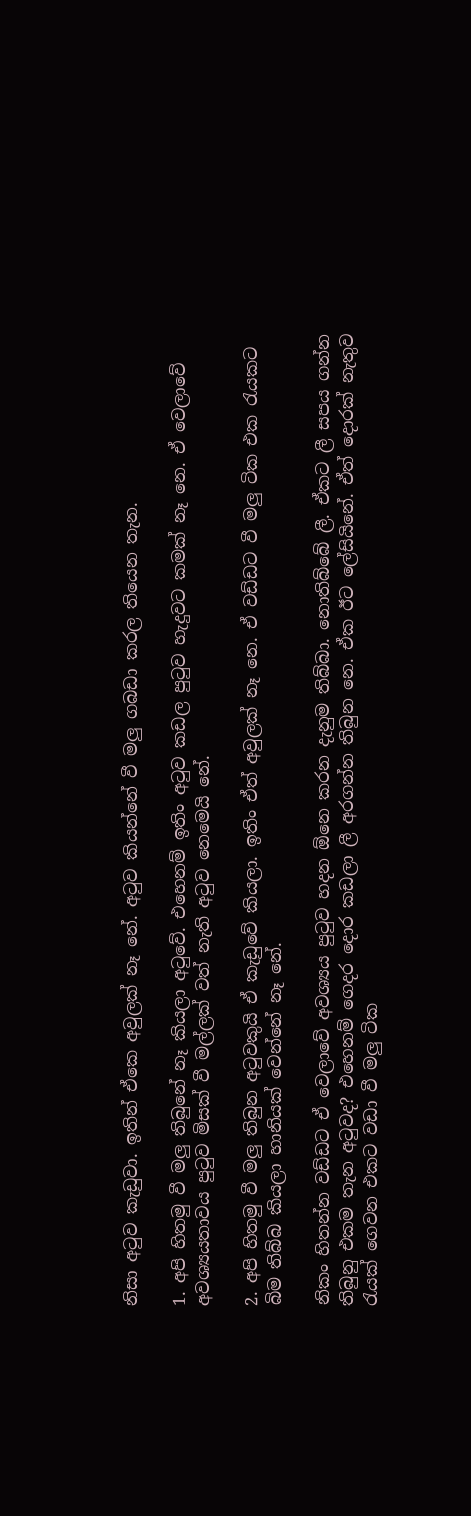නිසා අටුව කැඩුවා. ඉතින් ඒකෙ අවුලක් නෑ නේ. අටුව කියන්නේ වී මලු ගබඩා කරල තියෙන තැන.

1. අපි හිතමු වී මලු තිබුනේ නෑ කියලා අටුවේ. එහෙනම් ඉතිං අටුව කඩල පුටුව හැදුවට කමක් නෑ නෙ. ඒ වෙලාවේ අවශ්‍යයතාවය පුටුව මිසක් වී මල්ලක් වත් නැති අටුව නෙමෙයි නේ.

2. අපි හිතමු වී මලු තිබුන අටුවකුයි ඒ කැඩුවේ කියලා. ඉතිං ඒත් අවුලක් නෑ නෙ. ඒ වඩ්ඩට වී මලු ටික එක රැයකට බිම තිබ්බ කියලා හානියක් වෙන්නේ නෑ නේ.

නිකං හිතන්න වඩ්ඩට ඒ වෙලාවේ අවශ්‍යය පුටුව හදන ඕනෙ කරන දැනුම තිබ්බා. නොතිබ්බේ ලී. ඒකට ලී සපය ගන්න තිබුනු එකම තැන අටුවද? එහෙනම් ගෙදර දොර කඩලා ලී අරගන්න තිබුන නෙ. ඒක ඊට ලේසියිනේ. ඒත් දොරක් නැතුව රැයක් ගෙවන එකට වඩා වී මලු ටික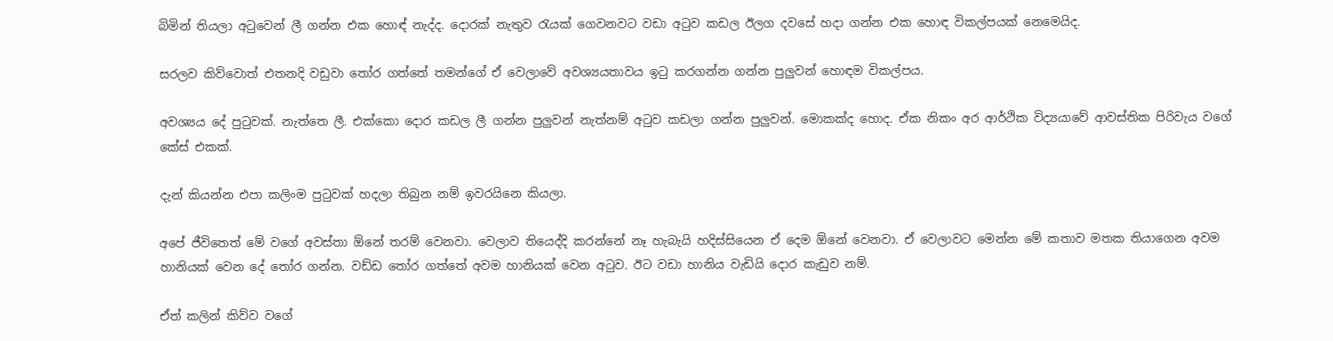බිමින් තියලා අටුවෙන් ලී ගන්න එක හොඳ් නැද්ද. දොරක් නැතුව රැයක් ගෙවනවට වඩා අටුව කඩල ඊලග දවසේ හදා ගන්න එක හොඳ විකල්පයක් නෙමෙයිද.

සරලව කිව්වොත් එතනදි වඩුවා තෝර ගත්තේ තමන්ගේ ඒ වෙලාවේ අවශ්‍යයතාවය ඉටු කරගන්න ගන්න පුලුවන් හොඳම විකල්පය.

අවශ්‍යය දේ පුටුවක්. නැත්තෙ ලී. එක්කො දොර කඩල ලී ගන්න පුලුවන් නැත්නම් අටුව කඩලා ගන්න පුලුවන්. මොකක්ද හොද. ඒක නිකං අර ආර්ථික විද්‍යයාවේ ආවස්තික පිරිවැය වගේ කේස් එකක්.

දැන් කියන්න එපා කලිංම පුටුවක් හදලා තිබුන නම් ඉවරයිනෙ කියලා.

අපේ ජීවිතෙත් මේ වගේ අවස්තා ඕනේ තරම් වෙනවා. වෙලාව තියෙද්දි කරන්නේ නෑ හැබැයි හදිස්සියෙන ඒ දෙම ඕනේ වෙනවා. ඒ වෙලාවට මෙන්න මේ කතාව මතක තියාගෙන අවම හානියක් වෙන දේ තෝර ගන්න. වඩ්ඩ තෝර ගත්තේ අවම හානියක් වෙන අටුව. ඊට වඩා හානිය වැඩියි දොර කැඩුව නම්.

ඒත් කලින් කිව්ව වගේ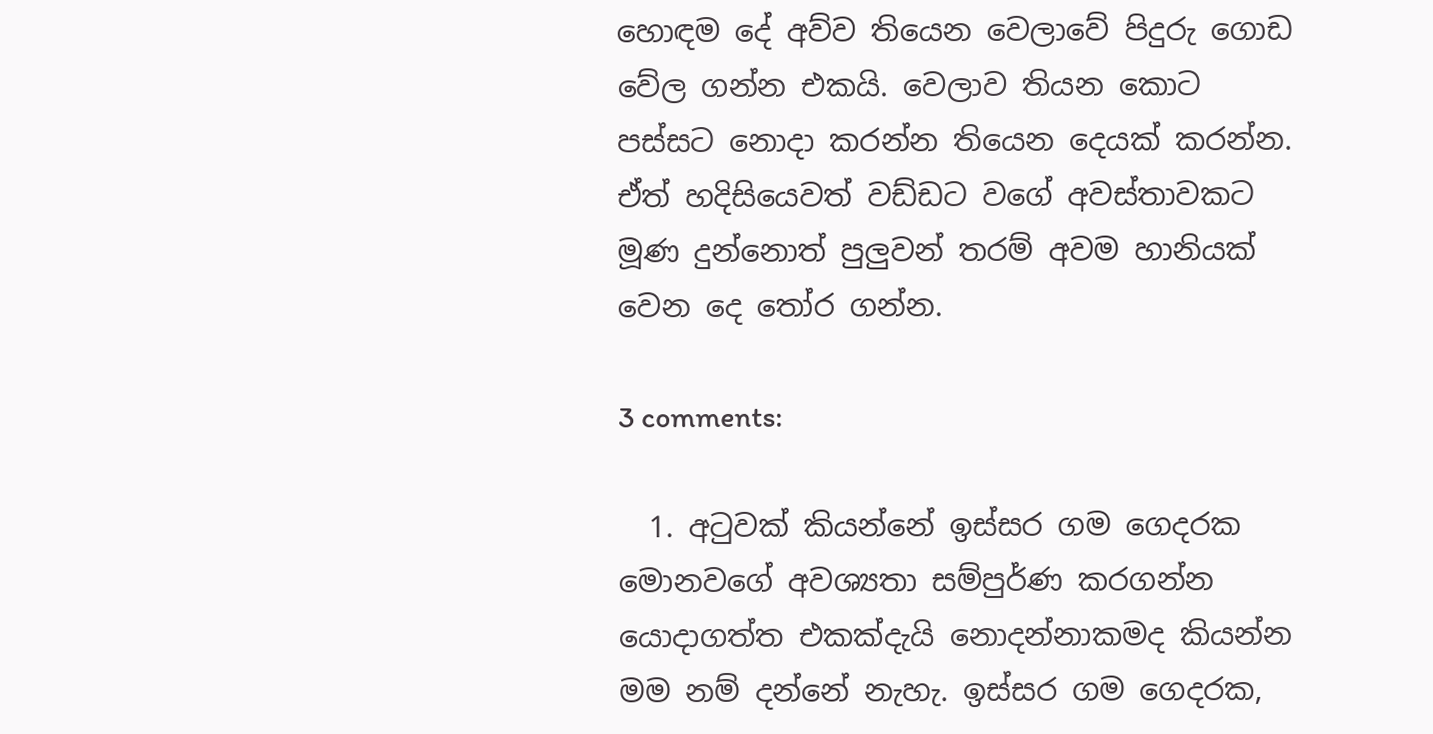හොඳම දේ අව්ව තියෙන වෙලාවේ පිදුරු ගොඩ වේල ගන්න එකයි. වෙලාව තියන කොට පස්සට නොදා කරන්න තියෙන දෙයක් කරන්න. ඒත් හදිසියෙවත් වඩ්ඩට වගේ අවස්තාවකට මූණ දුන්නොත් පුලුවන් තරම් අවම හානියක් වෙන දෙ තෝර ගන්න.

3 comments:

  1. අටුවක් කියන්නේ ඉස්සර ගම ගෙදරක මොනවගේ අවශ්‍යතා සම්පුර්ණ කරගන්න යොදාගත්ත එකක්දැයි නොදන්නාකමද කියන්න මම නම් දන්නේ නැහැ. ඉස්සර ගම ගෙදරක,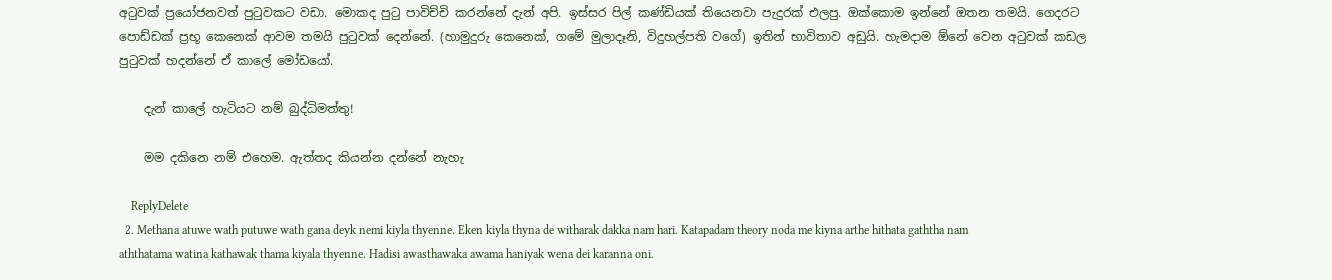අටුවක් ප්‍රයෝජනවත් පුටුවකට වඩා. මොකද පුටු පාවිච්චි කරන්නේ දැන් අපි. ඉස්සර පිල් කණ්ඩියක් තියෙනවා පැදුරක් එලපු. ඔක්කොම ඉන්නේ ඔතන තමයි. ගෙදරට පොඩ්ඩක් ප්‍රභූ කෙනෙක් ආවම තමයි පුටුවක් දෙන්නේ. (හාමුදුරු කෙනෙක්, ගමේ මුලාදෑනි, විදුහල්පති වගේ) ඉතින් භාවිතාව අඩුයි. හැමදාම ඕනේ වෙන අටුවක් කඩල පුටුවක් හදන්නේ ඒ කාලේ මෝඩයෝ.

    දැන් කාලේ හැටියට නම් බුද්ධිමත්තු!

    මම දකිනෙ නම් එහෙම. ඇත්තද කියන්න දන්නේ නැහැ

    ReplyDelete
  2. Methana atuwe wath putuwe wath gana deyk nemi kiyla thyenne. Eken kiyla thyna de witharak dakka nam hari. Katapadam theory noda me kiyna arthe hithata gaththa nam aththatama watina kathawak thama kiyala thyenne. Hadisi awasthawaka awama haniyak wena dei karanna oni.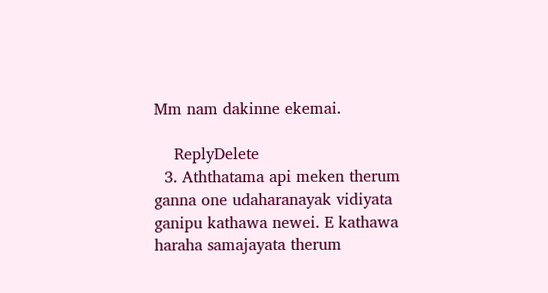Mm nam dakinne ekemai.

    ReplyDelete
  3. Aththatama api meken therum ganna one udaharanayak vidiyata ganipu kathawa newei. E kathawa haraha samajayata therum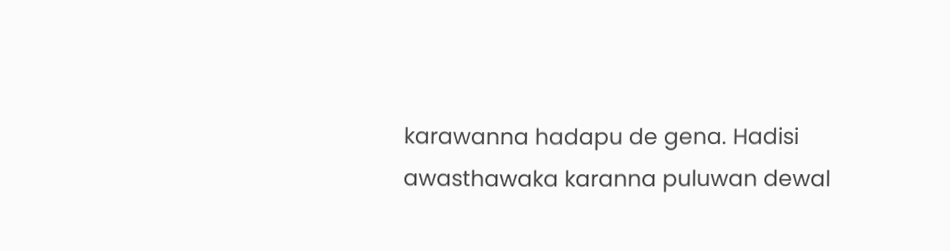karawanna hadapu de gena. Hadisi awasthawaka karanna puluwan dewal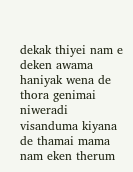dekak thiyei nam e deken awama haniyak wena de thora genimai niweradi visanduma kiyana de thamai mama nam eken therum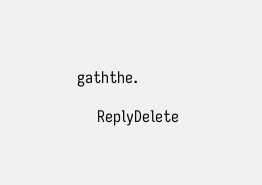gaththe.

    ReplyDelete